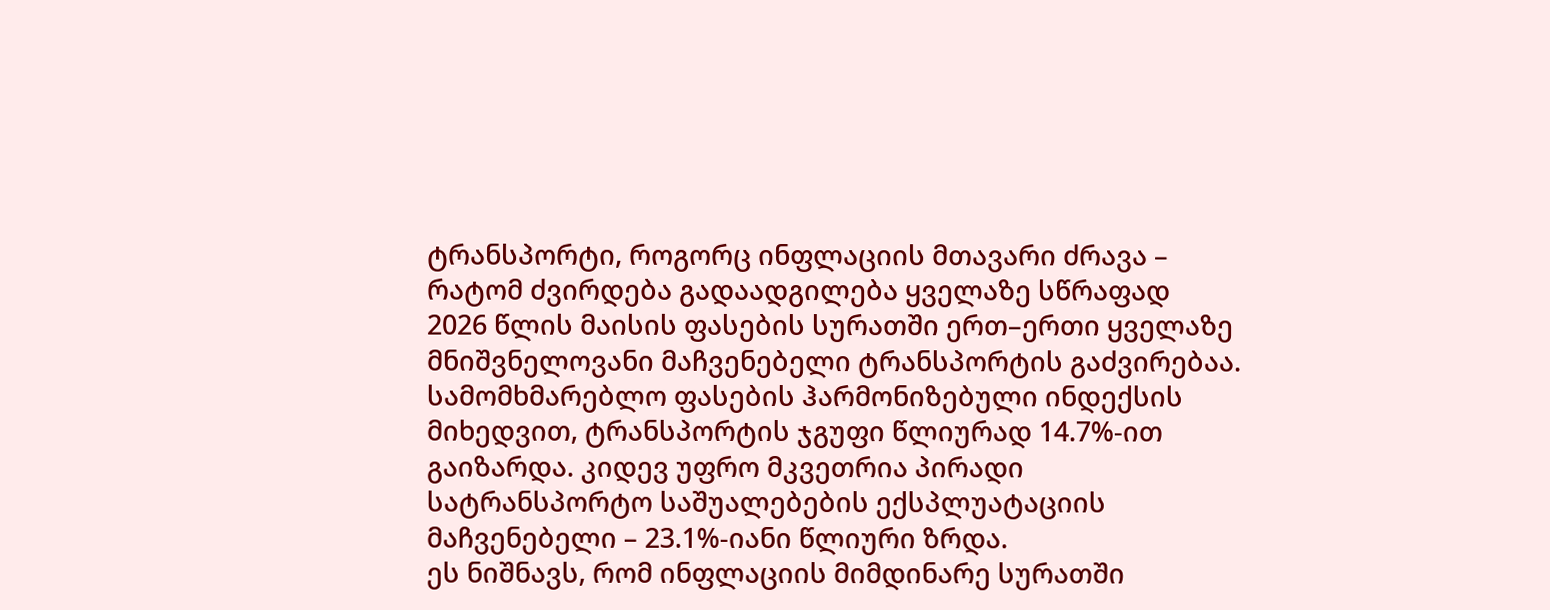ტრანსპორტი, როგორც ინფლაციის მთავარი ძრავა – რატომ ძვირდება გადაადგილება ყველაზე სწრაფად
2026 წლის მაისის ფასების სურათში ერთ–ერთი ყველაზე მნიშვნელოვანი მაჩვენებელი ტრანსპორტის გაძვირებაა. სამომხმარებლო ფასების ჰარმონიზებული ინდექსის მიხედვით, ტრანსპორტის ჯგუფი წლიურად 14.7%-ით გაიზარდა. კიდევ უფრო მკვეთრია პირადი სატრანსპორტო საშუალებების ექსპლუატაციის მაჩვენებელი – 23.1%-იანი წლიური ზრდა.
ეს ნიშნავს, რომ ინფლაციის მიმდინარე სურათში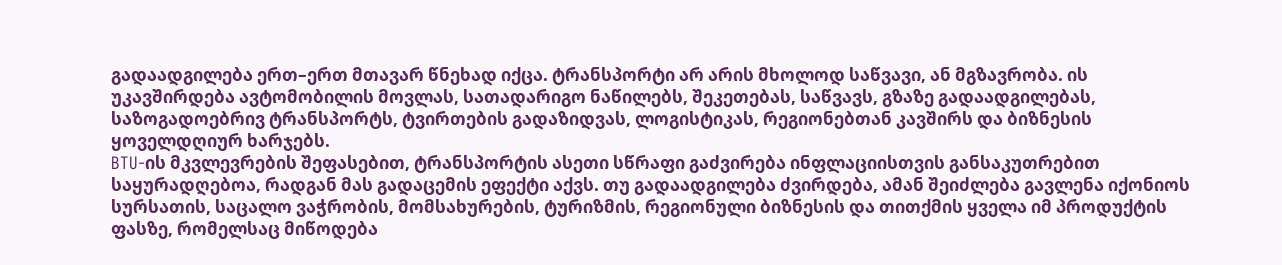გადაადგილება ერთ–ერთ მთავარ წნეხად იქცა. ტრანსპორტი არ არის მხოლოდ საწვავი, ან მგზავრობა. ის უკავშირდება ავტომობილის მოვლას, სათადარიგო ნაწილებს, შეკეთებას, საწვავს, გზაზე გადაადგილებას, საზოგადოებრივ ტრანსპორტს, ტვირთების გადაზიდვას, ლოგისტიკას, რეგიონებთან კავშირს და ბიზნესის ყოველდღიურ ხარჯებს.
BTU-ის მკვლევრების შეფასებით, ტრანსპორტის ასეთი სწრაფი გაძვირება ინფლაციისთვის განსაკუთრებით საყურადღებოა, რადგან მას გადაცემის ეფექტი აქვს. თუ გადაადგილება ძვირდება, ამან შეიძლება გავლენა იქონიოს სურსათის, საცალო ვაჭრობის, მომსახურების, ტურიზმის, რეგიონული ბიზნესის და თითქმის ყველა იმ პროდუქტის ფასზე, რომელსაც მიწოდება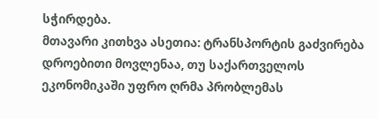სჭირდება.
მთავარი კითხვა ასეთია: ტრანსპორტის გაძვირება დროებითი მოვლენაა, თუ საქართველოს ეკონომიკაში უფრო ღრმა პრობლემას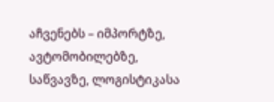აჩვენებს – იმპორტზე, ავტომობილებზე, საწვავზე, ლოგისტიკასა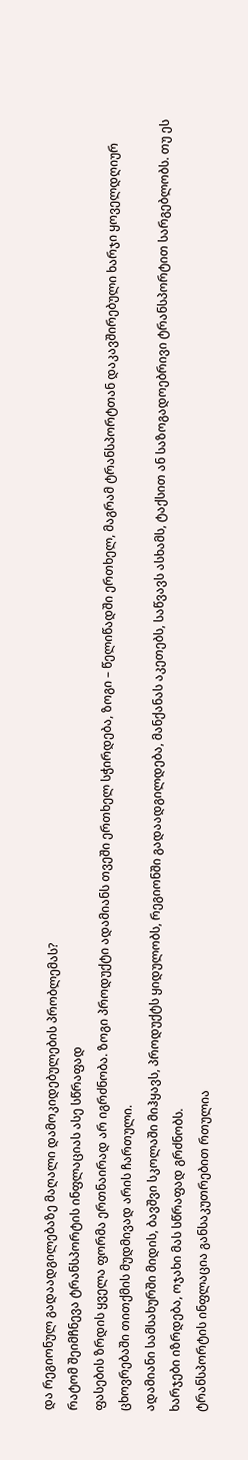და რეგიონულ გადაადგილებაზე მაღალი დამოკიდებულების პრობლემას?
რატომ შეიმჩნევა ტრანსპორტის ინფლაციას ასე სწრაფად
ფასების ზრდის ყველა ფორმა ერთნაირად არ იგრძნობა. ზოგი პროდუქტი ადამიანს თვეში ერთხელ სჭირდება, ზოგი – წელიწადში ერთხელ, მაგრამ ტრანსპორტთან დაკავშირებული ხარჯი ყოველდღიურ ცხოვრებაში თითქმის მუდმივად არის ჩართული.
ადამიანი სამსახურში მიდის, ბავშვი სკოლაში მიჰყავს, პროდუქტს ყიდულობს, რეგიონში გადაადგილდება, მანქანას აკეთებს, საწვავს ასხამს, ტაქსით ან საზოგადოებრივი ტრანსპორტით სარგებლობს. თუ ეს ხარჯები იზრდება, ოჯახი მას სწრაფად გრძნობს.
ტრანსპორტის ინფლაცია განსაკუთრებით რთულია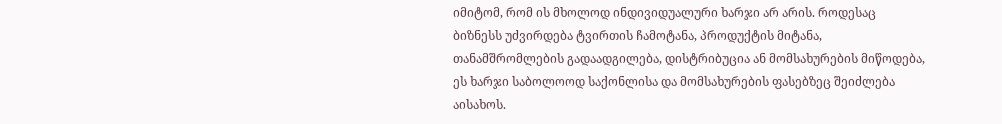იმიტომ, რომ ის მხოლოდ ინდივიდუალური ხარჯი არ არის. როდესაც ბიზნესს უძვირდება ტვირთის ჩამოტანა, პროდუქტის მიტანა, თანამშრომლების გადაადგილება, დისტრიბუცია ან მომსახურების მიწოდება, ეს ხარჯი საბოლოოდ საქონლისა და მომსახურების ფასებზეც შეიძლება აისახოს.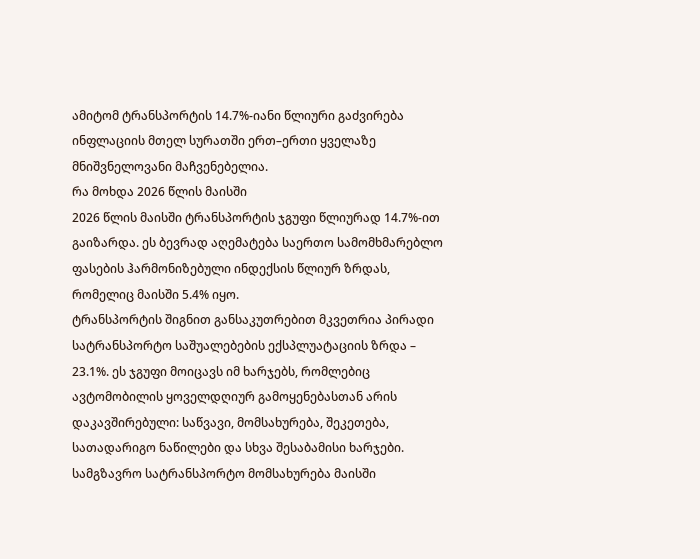ამიტომ ტრანსპორტის 14.7%-იანი წლიური გაძვირება ინფლაციის მთელ სურათში ერთ–ერთი ყველაზე მნიშვნელოვანი მაჩვენებელია.
რა მოხდა 2026 წლის მაისში
2026 წლის მაისში ტრანსპორტის ჯგუფი წლიურად 14.7%-ით გაიზარდა. ეს ბევრად აღემატება საერთო სამომხმარებლო ფასების ჰარმონიზებული ინდექსის წლიურ ზრდას, რომელიც მაისში 5.4% იყო.
ტრანსპორტის შიგნით განსაკუთრებით მკვეთრია პირადი სატრანსპორტო საშუალებების ექსპლუატაციის ზრდა – 23.1%. ეს ჯგუფი მოიცავს იმ ხარჯებს, რომლებიც ავტომობილის ყოველდღიურ გამოყენებასთან არის დაკავშირებული: საწვავი, მომსახურება, შეკეთება, სათადარიგო ნაწილები და სხვა შესაბამისი ხარჯები.
სამგზავრო სატრანსპორტო მომსახურება მაისში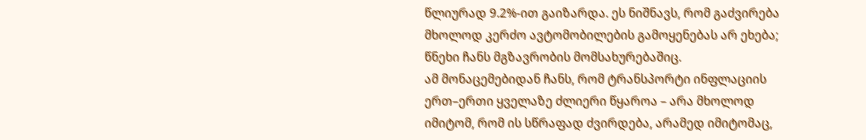წლიურად 9.2%-ით გაიზარდა. ეს ნიშნავს, რომ გაძვირება მხოლოდ კერძო ავტომობილების გამოყენებას არ ეხება; წნეხი ჩანს მგზავრობის მომსახურებაშიც.
ამ მონაცემებიდან ჩანს, რომ ტრანსპორტი ინფლაციის ერთ–ერთი ყველაზე ძლიერი წყაროა – არა მხოლოდ იმიტომ, რომ ის სწრაფად ძვირდება, არამედ იმიტომაც,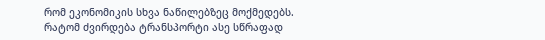რომ ეკონომიკის სხვა ნაწილებზეც მოქმედებს.
რატომ ძვირდება ტრანსპორტი ასე სწრაფად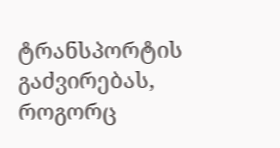ტრანსპორტის გაძვირებას, როგორც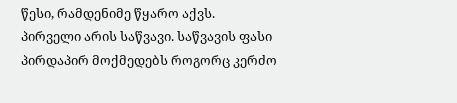წესი, რამდენიმე წყარო აქვს.
პირველი არის საწვავი. საწვავის ფასი პირდაპირ მოქმედებს როგორც კერძო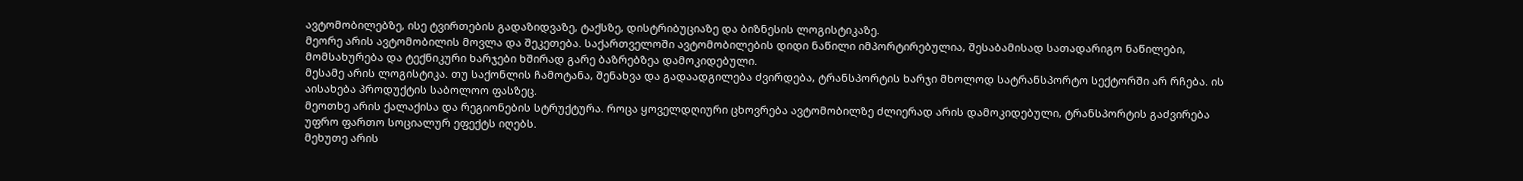ავტომობილებზე, ისე ტვირთების გადაზიდვაზე, ტაქსზე, დისტრიბუციაზე და ბიზნესის ლოგისტიკაზე.
მეორე არის ავტომობილის მოვლა და შეკეთება. საქართველოში ავტომობილების დიდი ნაწილი იმპორტირებულია, შესაბამისად სათადარიგო ნაწილები, მომსახურება და ტექნიკური ხარჯები ხშირად გარე ბაზრებზეა დამოკიდებული.
მესამე არის ლოგისტიკა. თუ საქონლის ჩამოტანა, შენახვა და გადაადგილება ძვირდება, ტრანსპორტის ხარჯი მხოლოდ სატრანსპორტო სექტორში არ რჩება. ის აისახება პროდუქტის საბოლოო ფასზეც.
მეოთხე არის ქალაქისა და რეგიონების სტრუქტურა. როცა ყოველდღიური ცხოვრება ავტომობილზე ძლიერად არის დამოკიდებული, ტრანსპორტის გაძვირება უფრო ფართო სოციალურ ეფექტს იღებს.
მეხუთე არის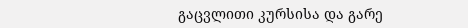გაცვლითი კურსისა და გარე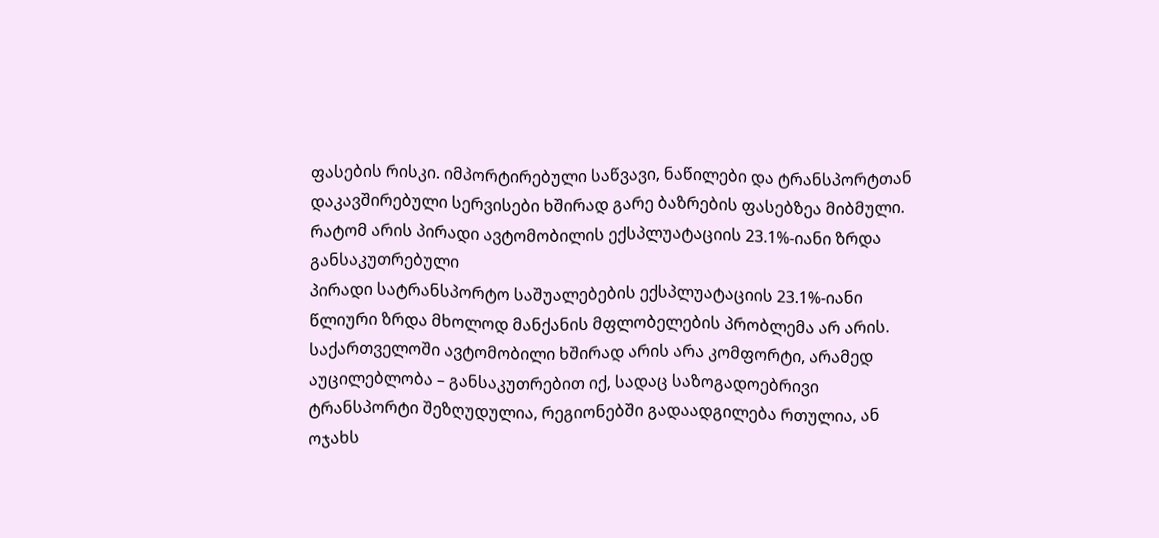ფასების რისკი. იმპორტირებული საწვავი, ნაწილები და ტრანსპორტთან დაკავშირებული სერვისები ხშირად გარე ბაზრების ფასებზეა მიბმული.
რატომ არის პირადი ავტომობილის ექსპლუატაციის 23.1%-იანი ზრდა განსაკუთრებული
პირადი სატრანსპორტო საშუალებების ექსპლუატაციის 23.1%-იანი წლიური ზრდა მხოლოდ მანქანის მფლობელების პრობლემა არ არის. საქართველოში ავტომობილი ხშირად არის არა კომფორტი, არამედ აუცილებლობა – განსაკუთრებით იქ, სადაც საზოგადოებრივი ტრანსპორტი შეზღუდულია, რეგიონებში გადაადგილება რთულია, ან ოჯახს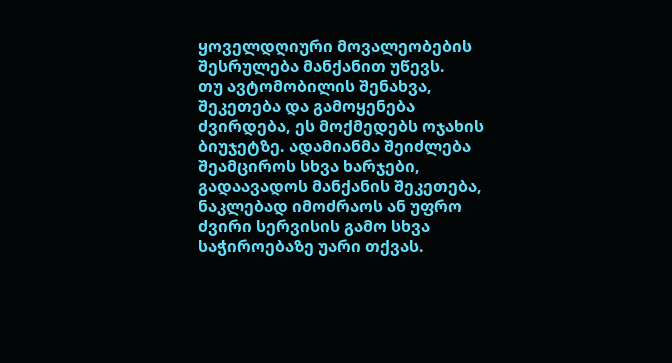ყოველდღიური მოვალეობების შესრულება მანქანით უწევს.
თუ ავტომობილის შენახვა, შეკეთება და გამოყენება ძვირდება, ეს მოქმედებს ოჯახის ბიუჯეტზე. ადამიანმა შეიძლება შეამციროს სხვა ხარჯები, გადაავადოს მანქანის შეკეთება, ნაკლებად იმოძრაოს ან უფრო ძვირი სერვისის გამო სხვა საჭიროებაზე უარი თქვას.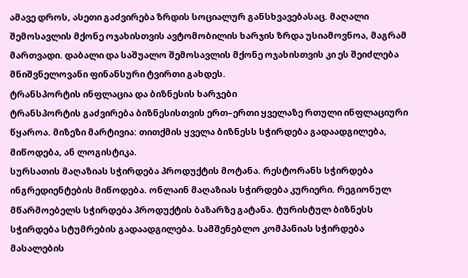ამავე დროს, ასეთი გაძვირება ზრდის სოციალურ განსხვავებასაც. მაღალი შემოსავლის მქონე ოჯახისთვის ავტომობილის ხარჯის ზრდა უსიამოვნოა, მაგრამ მართვადი. დაბალი და საშუალო შემოსავლის მქონე ოჯახისთვის კი ეს შეიძლება მნიშვნელოვანი ფინანსური ტვირთი გახდეს.
ტრანსპორტის ინფლაცია და ბიზნესის ხარჯები
ტრანსპორტის გაძვირება ბიზნესისთვის ერთ–ერთი ყველაზე რთული ინფლაციური წყაროა. მიზეზი მარტივია: თითქმის ყველა ბიზნესს სჭირდება გადაადგილება, მიწოდება, ან ლოგისტიკა.
სურსათის მაღაზიას სჭირდება პროდუქტის მოტანა. რესტორანს სჭირდება ინგრედიენტების მიწოდება. ონლაინ მაღაზიას სჭირდება კურიერი. რეგიონულ მწარმოებელს სჭირდება პროდუქტის ბაზარზე გატანა. ტურისტულ ბიზნესს სჭირდება სტუმრების გადაადგილება. სამშენებლო კომპანიას სჭირდება მასალების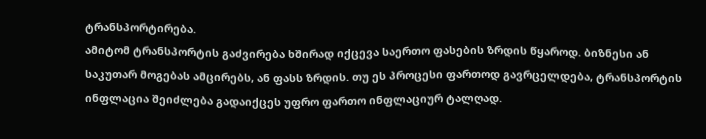ტრანსპორტირება.
ამიტომ ტრანსპორტის გაძვირება ხშირად იქცევა საერთო ფასების ზრდის წყაროდ. ბიზნესი ან საკუთარ მოგებას ამცირებს, ან ფასს ზრდის. თუ ეს პროცესი ფართოდ გავრცელდება, ტრანსპორტის ინფლაცია შეიძლება გადაიქცეს უფრო ფართო ინფლაციურ ტალღად.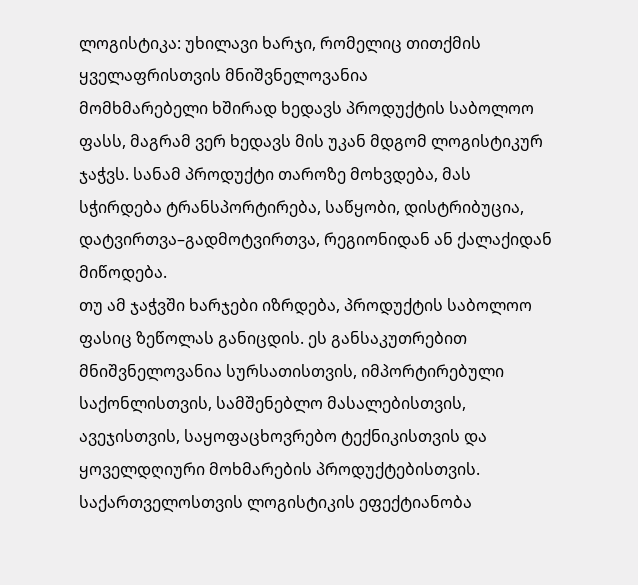ლოგისტიკა: უხილავი ხარჯი, რომელიც თითქმის ყველაფრისთვის მნიშვნელოვანია
მომხმარებელი ხშირად ხედავს პროდუქტის საბოლოო ფასს, მაგრამ ვერ ხედავს მის უკან მდგომ ლოგისტიკურ ჯაჭვს. სანამ პროდუქტი თაროზე მოხვდება, მას სჭირდება ტრანსპორტირება, საწყობი, დისტრიბუცია, დატვირთვა–გადმოტვირთვა, რეგიონიდან ან ქალაქიდან მიწოდება.
თუ ამ ჯაჭვში ხარჯები იზრდება, პროდუქტის საბოლოო ფასიც ზეწოლას განიცდის. ეს განსაკუთრებით მნიშვნელოვანია სურსათისთვის, იმპორტირებული საქონლისთვის, სამშენებლო მასალებისთვის, ავეჯისთვის, საყოფაცხოვრებო ტექნიკისთვის და ყოველდღიური მოხმარების პროდუქტებისთვის.
საქართველოსთვის ლოგისტიკის ეფექტიანობა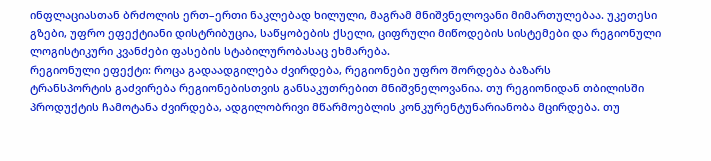ინფლაციასთან ბრძოლის ერთ–ერთი ნაკლებად ხილული, მაგრამ მნიშვნელოვანი მიმართულებაა. უკეთესი გზები, უფრო ეფექტიანი დისტრიბუცია, საწყობების ქსელი, ციფრული მიწოდების სისტემები და რეგიონული ლოგისტიკური კვანძები ფასების სტაბილურობასაც ეხმარება.
რეგიონული ეფექტი: როცა გადაადგილება ძვირდება, რეგიონები უფრო შორდება ბაზარს
ტრანსპორტის გაძვირება რეგიონებისთვის განსაკუთრებით მნიშვნელოვანია. თუ რეგიონიდან თბილისში პროდუქტის ჩამოტანა ძვირდება, ადგილობრივი მწარმოებლის კონკურენტუნარიანობა მცირდება. თუ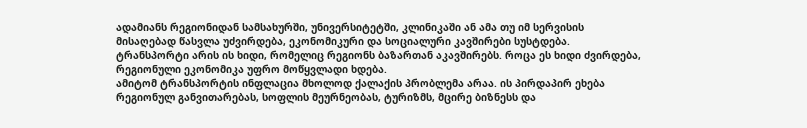ადამიანს რეგიონიდან სამსახურში, უნივერსიტეტში, კლინიკაში ან ამა თუ იმ სერვისის მისაღებად წასვლა უძვირდება, ეკონომიკური და სოციალური კავშირები სუსტდება.
ტრანსპორტი არის ის ხიდი, რომელიც რეგიონს ბაზართან აკავშირებს. როცა ეს ხიდი ძვირდება, რეგიონული ეკონომიკა უფრო მოწყვლადი ხდება.
ამიტომ ტრანსპორტის ინფლაცია მხოლოდ ქალაქის პრობლემა არაა. ის პირდაპირ ეხება რეგიონულ განვითარებას, სოფლის მეურნეობას, ტურიზმს, მცირე ბიზნესს და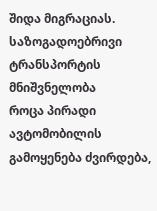შიდა მიგრაციას.
საზოგადოებრივი ტრანსპორტის მნიშვნელობა
როცა პირადი ავტომობილის გამოყენება ძვირდება,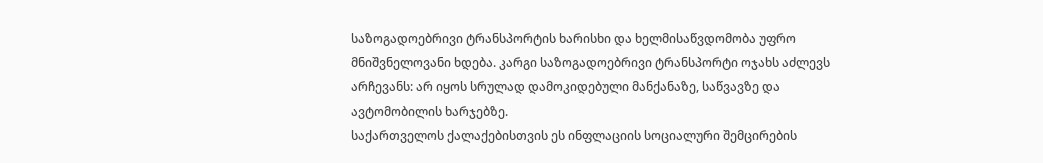საზოგადოებრივი ტრანსპორტის ხარისხი და ხელმისაწვდომობა უფრო მნიშვნელოვანი ხდება. კარგი საზოგადოებრივი ტრანსპორტი ოჯახს აძლევს არჩევანს: არ იყოს სრულად დამოკიდებული მანქანაზე, საწვავზე და ავტომობილის ხარჯებზე.
საქართველოს ქალაქებისთვის ეს ინფლაციის სოციალური შემცირების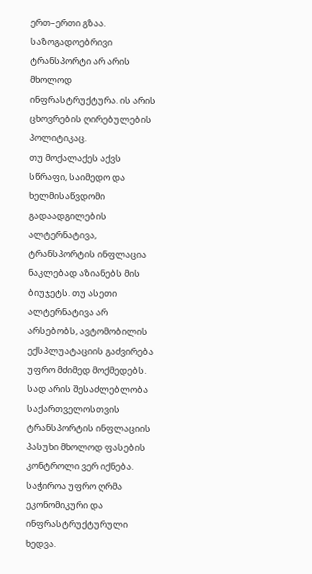ერთ–ერთი გზაა. საზოგადოებრივი ტრანსპორტი არ არის მხოლოდ ინფრასტრუქტურა. ის არის ცხოვრების ღირებულების პოლიტიკაც.
თუ მოქალაქეს აქვს სწრაფი, საიმედო და ხელმისაწვდომი გადაადგილების ალტერნატივა, ტრანსპორტის ინფლაცია ნაკლებად აზიანებს მის ბიუჯეტს. თუ ასეთი ალტერნატივა არ არსებობს, ავტომობილის ექსპლუატაციის გაძვირება უფრო მძიმედ მოქმედებს.
სად არის შესაძლებლობა
საქართველოსთვის ტრანსპორტის ინფლაციის პასუხი მხოლოდ ფასების კონტროლი ვერ იქნება. საჭიროა უფრო ღრმა ეკონომიკური და ინფრასტრუქტურული ხედვა.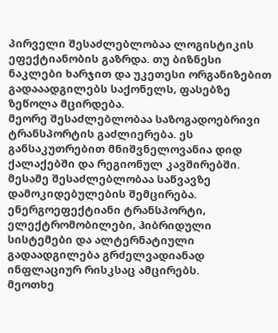პირველი შესაძლებლობაა ლოგისტიკის ეფექტიანობის გაზრდა. თუ ბიზნესი ნაკლები ხარჯით და უკეთესი ორგანიზებით გადააადგილებს საქონელს, ფასებზე ზეწოლა მცირდება.
მეორე შესაძლებლობაა საზოგადოებრივი ტრანსპორტის გაძლიერება. ეს განსაკუთრებით მნიშვნელოვანია დიდ ქალაქებში და რეგიონულ კავშირებში.
მესამე შესაძლებლობაა საწვავზე დამოკიდებულების შემცირება. ენერგოეფექტიანი ტრანსპორტი, ელექტრომობილები, ჰიბრიდული სისტემები და ალტერნატიული გადაადგილება გრძელვადიანად ინფლაციურ რისკსაც ამცირებს.
მეოთხე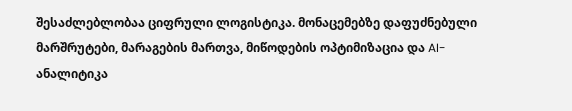შესაძლებლობაა ციფრული ლოგისტიკა. მონაცემებზე დაფუძნებული მარშრუტები, მარაგების მართვა, მიწოდების ოპტიმიზაცია და AI-ანალიტიკა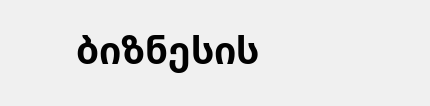ბიზნესის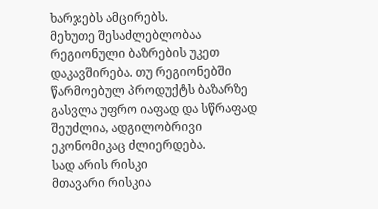ხარჯებს ამცირებს.
მეხუთე შესაძლებლობაა რეგიონული ბაზრების უკეთ დაკავშირება. თუ რეგიონებში წარმოებულ პროდუქტს ბაზარზე გასვლა უფრო იაფად და სწრაფად შეუძლია, ადგილობრივი ეკონომიკაც ძლიერდება.
სად არის რისკი
მთავარი რისკია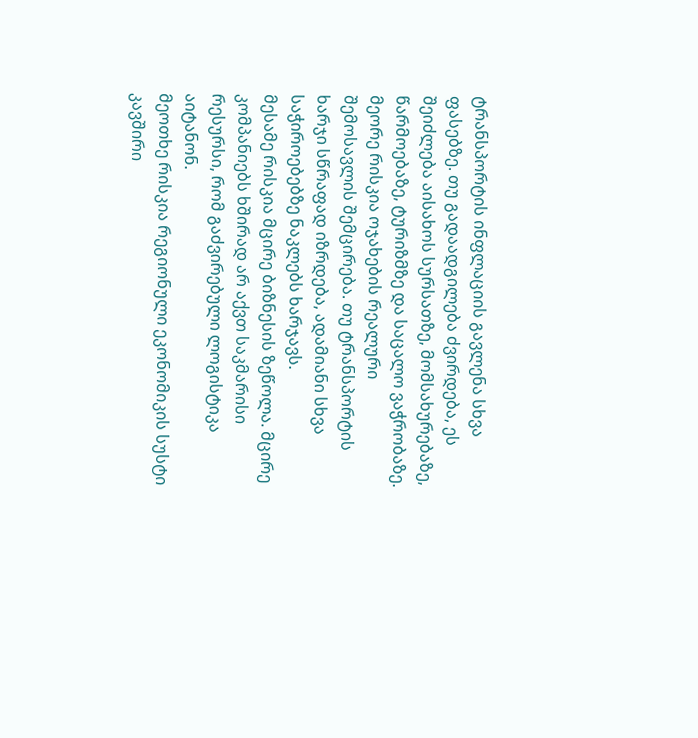ტრანსპორტის ინფლაციის გავლენა სხვა ფასებზე. თუ გადაადგილება ძვირდება, ეს შეიძლება აისახოს სურსათზე, მომსახურებაზე, წარმოებაზე, ტურიზმზე და საცალო ვაჭრობაზე.
მეორე რისკია ოჯახების რეალური შემოსავლის შემცირება. თუ ტრანსპორტის ხარჯი სწრაფად იზრდება, ადამიანი სხვა საჭიროებებზე ნაკლებს ხარჯავს.
მესამე რისკია მცირე ბიზნესის ზეწოლა. მცირე კომპანიებს ხშირად არ აქვთ საკმარისი რესურსი, რომ გაძვირებული ლოგისტიკა აიტანონ.
მეოთხე რისკია რეგიონული ეკონომიკის სუსტი კავშირი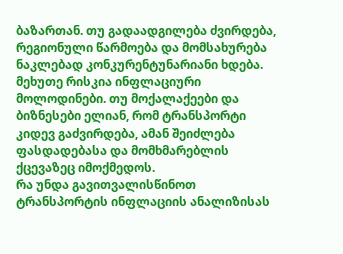ბაზართან. თუ გადაადგილება ძვირდება, რეგიონული წარმოება და მომსახურება ნაკლებად კონკურენტუნარიანი ხდება.
მეხუთე რისკია ინფლაციური მოლოდინები. თუ მოქალაქეები და ბიზნესები ელიან, რომ ტრანსპორტი კიდევ გაძვირდება, ამან შეიძლება ფასდადებასა და მომხმარებლის ქცევაზეც იმოქმედოს.
რა უნდა გავითვალისწინოთ
ტრანსპორტის ინფლაციის ანალიზისას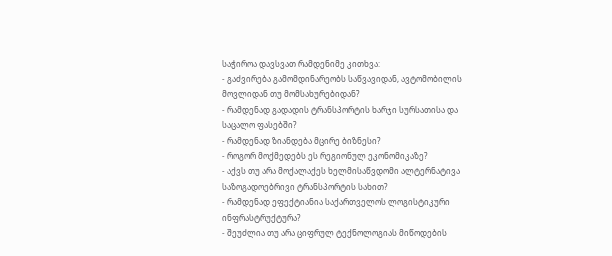საჭიროა დავსვათ რამდენიმე კითხვა:
- გაძვირება გამომდინარეობს საწვავიდან, ავტომობილის მოვლიდან თუ მომსახურებიდან?
- რამდენად გადადის ტრანსპორტის ხარჯი სურსათისა და საცალო ფასებში?
- რამდენად ზიანდება მცირე ბიზნესი?
- როგორ მოქმედებს ეს რეგიონულ ეკონომიკაზე?
- აქვს თუ არა მოქალაქეს ხელმისაწვდომი ალტერნატივა საზოგადოებრივი ტრანსპორტის სახით?
- რამდენად ეფექტიანია საქართველოს ლოგისტიკური ინფრასტრუქტურა?
- შეუძლია თუ არა ციფრულ ტექნოლოგიას მიწოდების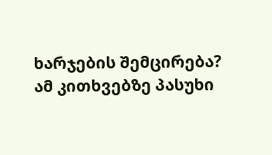ხარჯების შემცირება?
ამ კითხვებზე პასუხი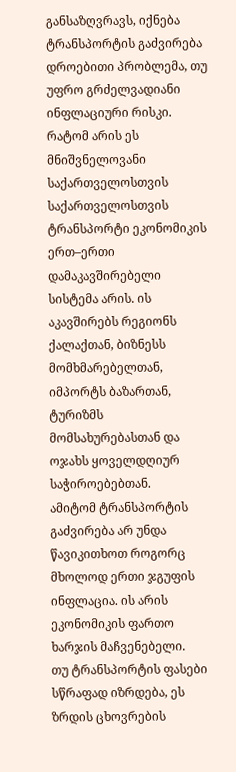განსაზღვრავს, იქნება ტრანსპორტის გაძვირება დროებითი პრობლემა, თუ უფრო გრძელვადიანი ინფლაციური რისკი.
რატომ არის ეს მნიშვნელოვანი საქართველოსთვის
საქართველოსთვის ტრანსპორტი ეკონომიკის ერთ–ერთი დამაკავშირებელი სისტემა არის. ის აკავშირებს რეგიონს ქალაქთან, ბიზნესს მომხმარებელთან, იმპორტს ბაზართან, ტურიზმს მომსახურებასთან და ოჯახს ყოველდღიურ საჭიროებებთან.
ამიტომ ტრანსპორტის გაძვირება არ უნდა წავიკითხოთ როგორც მხოლოდ ერთი ჯგუფის ინფლაცია. ის არის ეკონომიკის ფართო ხარჯის მაჩვენებელი.
თუ ტრანსპორტის ფასები სწრაფად იზრდება, ეს ზრდის ცხოვრების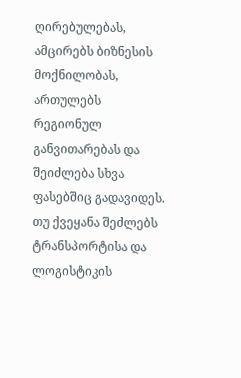ღირებულებას, ამცირებს ბიზნესის მოქნილობას, ართულებს რეგიონულ განვითარებას და შეიძლება სხვა ფასებშიც გადავიდეს.
თუ ქვეყანა შეძლებს ტრანსპორტისა და ლოგისტიკის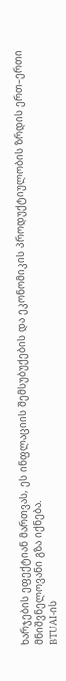ხარჯების ეფექტიან მართვას, ეს ინფლაციის შემსუბუქების და ეკონომიკის პროდუქტიულობის ზრდის ერთ–ერთი მნიშვნელოვანი გზა იქნება.
BTUAI-ის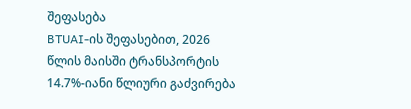შეფასება
BTUAI-ის შეფასებით, 2026 წლის მაისში ტრანსპორტის 14.7%-იანი წლიური გაძვირება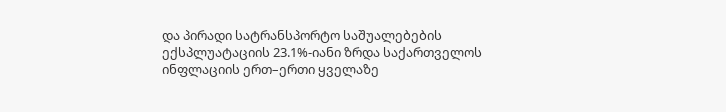და პირადი სატრანსპორტო საშუალებების ექსპლუატაციის 23.1%-იანი ზრდა საქართველოს ინფლაციის ერთ–ერთი ყველაზე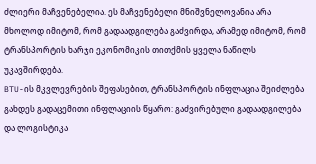ძლიერი მაჩვენებელია. ეს მაჩვენებელი მნიშვნელოვანია არა მხოლოდ იმიტომ, რომ გადაადგილება გაძვირდა, არამედ იმიტომ, რომ ტრანსპორტის ხარჯი ეკონომიკის თითქმის ყველა ნაწილს უკავშირდება.
BTU-ის მკვლევრების შეფასებით, ტრანსპორტის ინფლაცია შეიძლება გახდეს გადაცემითი ინფლაციის წყარო: გაძვირებული გადაადგილება და ლოგისტიკა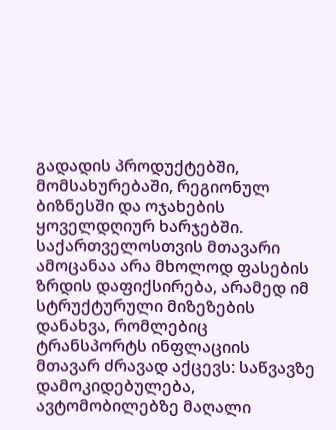გადადის პროდუქტებში, მომსახურებაში, რეგიონულ ბიზნესში და ოჯახების ყოველდღიურ ხარჯებში.
საქართველოსთვის მთავარი ამოცანაა არა მხოლოდ ფასების ზრდის დაფიქსირება, არამედ იმ სტრუქტურული მიზეზების დანახვა, რომლებიც ტრანსპორტს ინფლაციის მთავარ ძრავად აქცევს: საწვავზე დამოკიდებულება, ავტომობილებზე მაღალი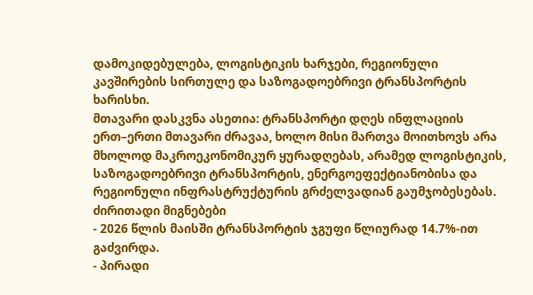დამოკიდებულება, ლოგისტიკის ხარჯები, რეგიონული კავშირების სირთულე და საზოგადოებრივი ტრანსპორტის ხარისხი.
მთავარი დასკვნა ასეთია: ტრანსპორტი დღეს ინფლაციის ერთ–ერთი მთავარი ძრავაა, ხოლო მისი მართვა მოითხოვს არა მხოლოდ მაკროეკონომიკურ ყურადღებას, არამედ ლოგისტიკის, საზოგადოებრივი ტრანსპორტის, ენერგოეფექტიანობისა და რეგიონული ინფრასტრუქტურის გრძელვადიან გაუმჯობესებას.
ძირითადი მიგნებები
- 2026 წლის მაისში ტრანსპორტის ჯგუფი წლიურად 14.7%-ით გაძვირდა.
- პირადი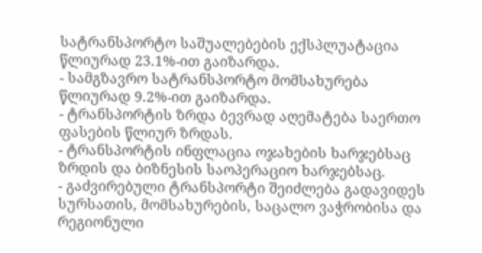სატრანსპორტო საშუალებების ექსპლუატაცია წლიურად 23.1%-ით გაიზარდა.
- სამგზავრო სატრანსპორტო მომსახურება წლიურად 9.2%-ით გაიზარდა.
- ტრანსპორტის ზრდა ბევრად აღემატება საერთო ფასების წლიურ ზრდას.
- ტრანსპორტის ინფლაცია ოჯახების ხარჯებსაც ზრდის და ბიზნესის საოპერაციო ხარჯებსაც.
- გაძვირებული ტრანსპორტი შეიძლება გადავიდეს სურსათის, მომსახურების, საცალო ვაჭრობისა და რეგიონული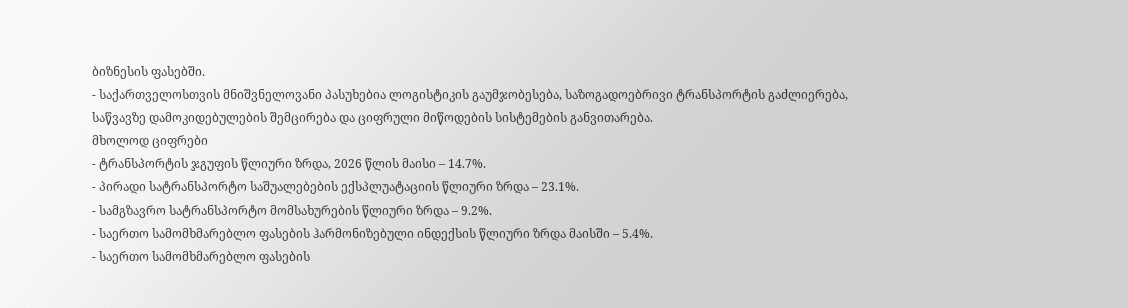ბიზნესის ფასებში.
- საქართველოსთვის მნიშვნელოვანი პასუხებია ლოგისტიკის გაუმჯობესება, საზოგადოებრივი ტრანსპორტის გაძლიერება, საწვავზე დამოკიდებულების შემცირება და ციფრული მიწოდების სისტემების განვითარება.
მხოლოდ ციფრები
- ტრანსპორტის ჯგუფის წლიური ზრდა, 2026 წლის მაისი – 14.7%.
- პირადი სატრანსპორტო საშუალებების ექსპლუატაციის წლიური ზრდა – 23.1%.
- სამგზავრო სატრანსპორტო მომსახურების წლიური ზრდა – 9.2%.
- საერთო სამომხმარებლო ფასების ჰარმონიზებული ინდექსის წლიური ზრდა მაისში – 5.4%.
- საერთო სამომხმარებლო ფასების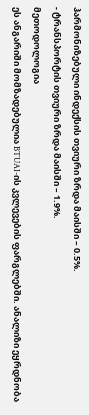ჰარმონიზებული ინდექსის თვიური ზრდა მაისში – 0.5%.
- ტრანსპორტის თვიური ზრდა მაისში – 1.9%.
მეთოდოლოგია
ეს ანგარიში მომზადებულია BTUAI-ის კვლევების ფარგლებში. ანალიზი ეყრდნობა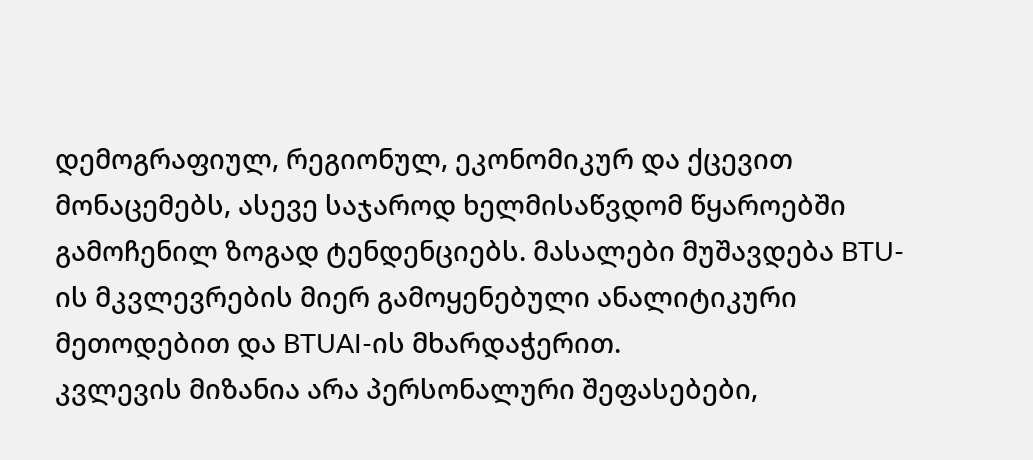დემოგრაფიულ, რეგიონულ, ეკონომიკურ და ქცევით მონაცემებს, ასევე საჯაროდ ხელმისაწვდომ წყაროებში გამოჩენილ ზოგად ტენდენციებს. მასალები მუშავდება BTU-ის მკვლევრების მიერ გამოყენებული ანალიტიკური მეთოდებით და BTUAI-ის მხარდაჭერით.
კვლევის მიზანია არა პერსონალური შეფასებები,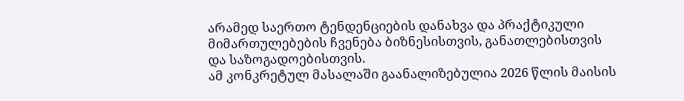არამედ საერთო ტენდენციების დანახვა და პრაქტიკული მიმართულებების ჩვენება ბიზნესისთვის, განათლებისთვის და საზოგადოებისთვის.
ამ კონკრეტულ მასალაში გაანალიზებულია 2026 წლის მაისის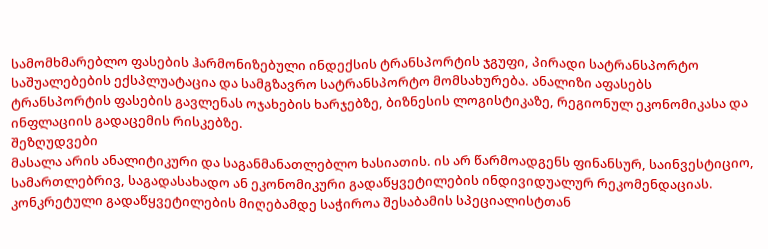სამომხმარებლო ფასების ჰარმონიზებული ინდექსის ტრანსპორტის ჯგუფი, პირადი სატრანსპორტო საშუალებების ექსპლუატაცია და სამგზავრო სატრანსპორტო მომსახურება. ანალიზი აფასებს ტრანსპორტის ფასების გავლენას ოჯახების ხარჯებზე, ბიზნესის ლოგისტიკაზე, რეგიონულ ეკონომიკასა და ინფლაციის გადაცემის რისკებზე.
შეზღუდვები
მასალა არის ანალიტიკური და საგანმანათლებლო ხასიათის. ის არ წარმოადგენს ფინანსურ, საინვესტიციო, სამართლებრივ, საგადასახადო ან ეკონომიკური გადაწყვეტილების ინდივიდუალურ რეკომენდაციას. კონკრეტული გადაწყვეტილების მიღებამდე საჭიროა შესაბამის სპეციალისტთან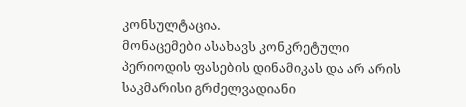კონსულტაცია.
მონაცემები ასახავს კონკრეტული პერიოდის ფასების დინამიკას და არ არის საკმარისი გრძელვადიანი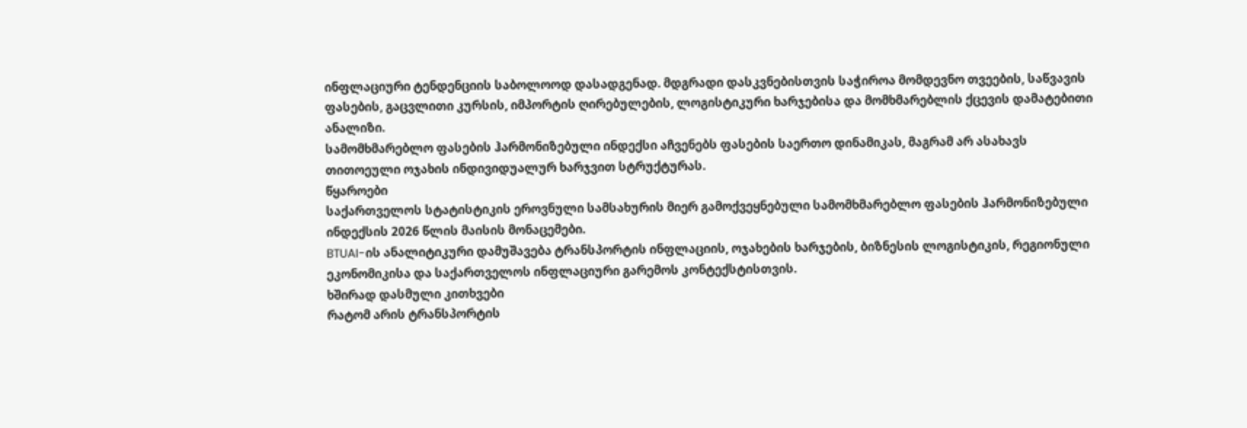ინფლაციური ტენდენციის საბოლოოდ დასადგენად. მდგრადი დასკვნებისთვის საჭიროა მომდევნო თვეების, საწვავის ფასების, გაცვლითი კურსის, იმპორტის ღირებულების, ლოგისტიკური ხარჯებისა და მომხმარებლის ქცევის დამატებითი ანალიზი.
სამომხმარებლო ფასების ჰარმონიზებული ინდექსი აჩვენებს ფასების საერთო დინამიკას, მაგრამ არ ასახავს თითოეული ოჯახის ინდივიდუალურ ხარჯვით სტრუქტურას.
წყაროები
საქართველოს სტატისტიკის ეროვნული სამსახურის მიერ გამოქვეყნებული სამომხმარებლო ფასების ჰარმონიზებული ინდექსის 2026 წლის მაისის მონაცემები.
BTUAI-ის ანალიტიკური დამუშავება ტრანსპორტის ინფლაციის, ოჯახების ხარჯების, ბიზნესის ლოგისტიკის, რეგიონული ეკონომიკისა და საქართველოს ინფლაციური გარემოს კონტექსტისთვის.
ხშირად დასმული კითხვები
რატომ არის ტრანსპორტის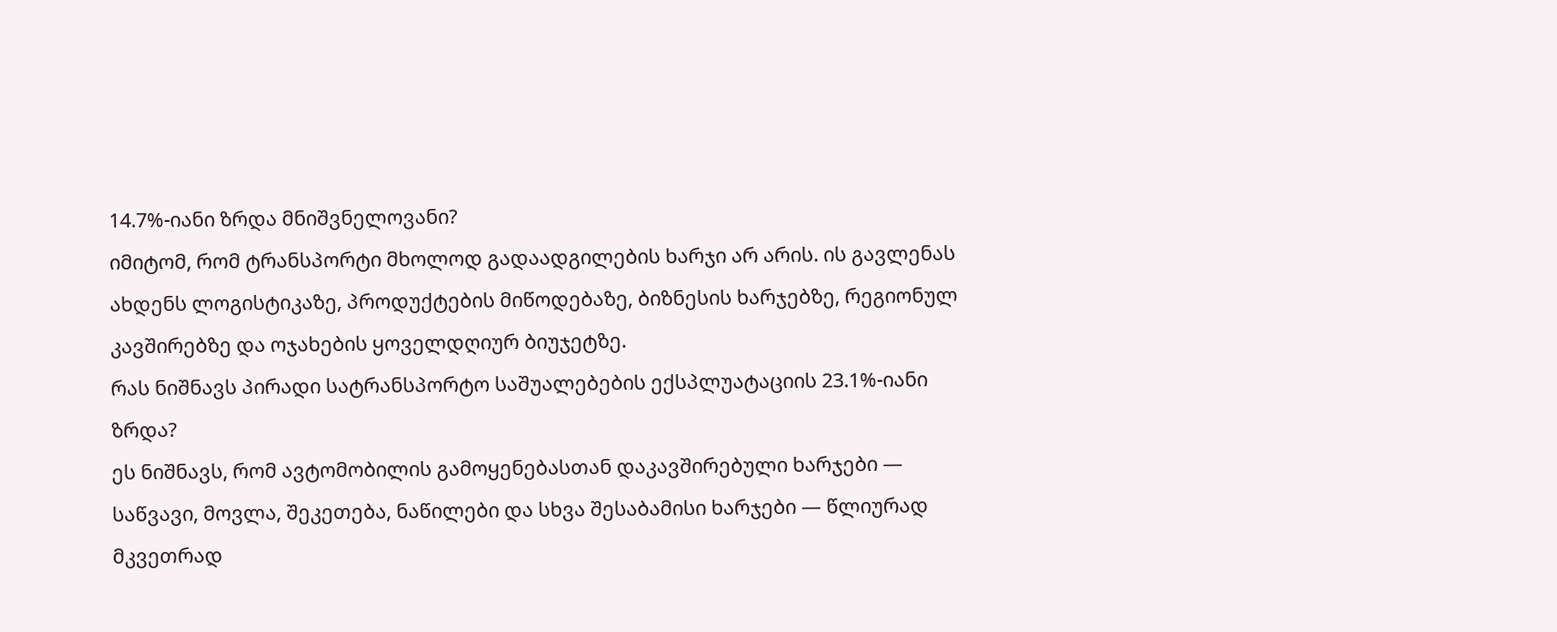14.7%-იანი ზრდა მნიშვნელოვანი?
იმიტომ, რომ ტრანსპორტი მხოლოდ გადაადგილების ხარჯი არ არის. ის გავლენას ახდენს ლოგისტიკაზე, პროდუქტების მიწოდებაზე, ბიზნესის ხარჯებზე, რეგიონულ კავშირებზე და ოჯახების ყოველდღიურ ბიუჯეტზე.
რას ნიშნავს პირადი სატრანსპორტო საშუალებების ექსპლუატაციის 23.1%-იანი ზრდა?
ეს ნიშნავს, რომ ავტომობილის გამოყენებასთან დაკავშირებული ხარჯები — საწვავი, მოვლა, შეკეთება, ნაწილები და სხვა შესაბამისი ხარჯები — წლიურად მკვეთრად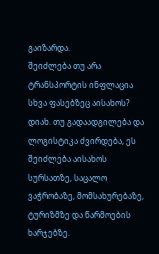გაიზარდა.
შეიძლება თუ არა ტრანსპორტის ინფლაცია სხვა ფასებზეც აისახოს?
დიახ. თუ გადაადგილება და ლოგისტიკა ძვირდება, ეს შეიძლება აისახოს სურსათზე, საცალო ვაჭრობაზე, მომსახურებაზე, ტურიზმზე და წარმოების ხარჯებზე.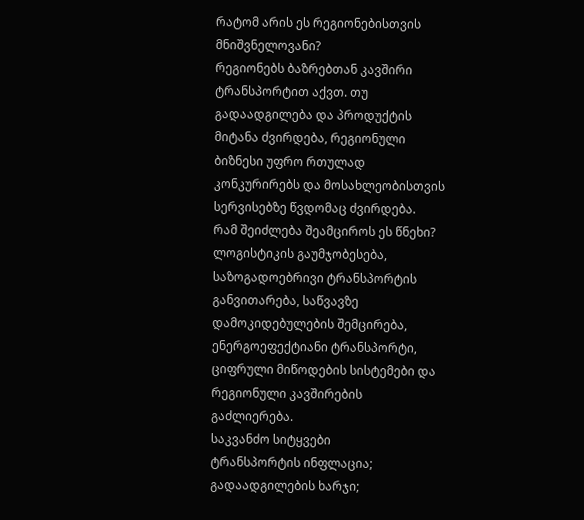რატომ არის ეს რეგიონებისთვის მნიშვნელოვანი?
რეგიონებს ბაზრებთან კავშირი ტრანსპორტით აქვთ. თუ გადაადგილება და პროდუქტის მიტანა ძვირდება, რეგიონული ბიზნესი უფრო რთულად კონკურირებს და მოსახლეობისთვის სერვისებზე წვდომაც ძვირდება.
რამ შეიძლება შეამციროს ეს წნეხი?
ლოგისტიკის გაუმჯობესება, საზოგადოებრივი ტრანსპორტის განვითარება, საწვავზე დამოკიდებულების შემცირება, ენერგოეფექტიანი ტრანსპორტი, ციფრული მიწოდების სისტემები და რეგიონული კავშირების გაძლიერება.
საკვანძო სიტყვები
ტრანსპორტის ინფლაცია; გადაადგილების ხარჯი;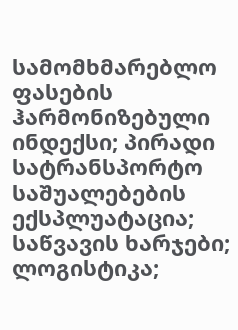სამომხმარებლო ფასების ჰარმონიზებული ინდექსი; პირადი სატრანსპორტო საშუალებების ექსპლუატაცია; საწვავის ხარჯები; ლოგისტიკა;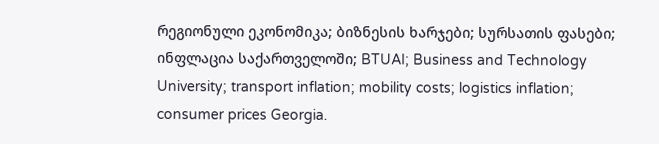რეგიონული ეკონომიკა; ბიზნესის ხარჯები; სურსათის ფასები; ინფლაცია საქართველოში; BTUAI; Business and Technology University; transport inflation; mobility costs; logistics inflation; consumer prices Georgia.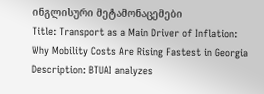ინგლისური მეტამონაცემები
Title: Transport as a Main Driver of Inflation: Why Mobility Costs Are Rising Fastest in Georgia
Description: BTUAI analyzes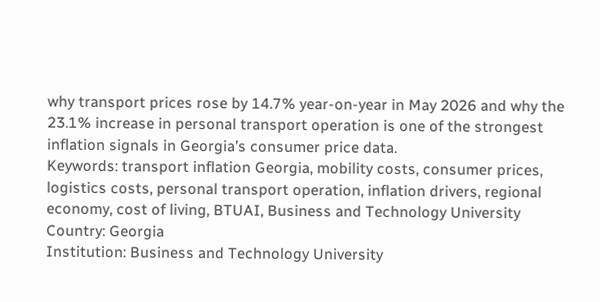why transport prices rose by 14.7% year-on-year in May 2026 and why the 23.1% increase in personal transport operation is one of the strongest inflation signals in Georgia’s consumer price data.
Keywords: transport inflation Georgia, mobility costs, consumer prices, logistics costs, personal transport operation, inflation drivers, regional economy, cost of living, BTUAI, Business and Technology University
Country: Georgia
Institution: Business and Technology University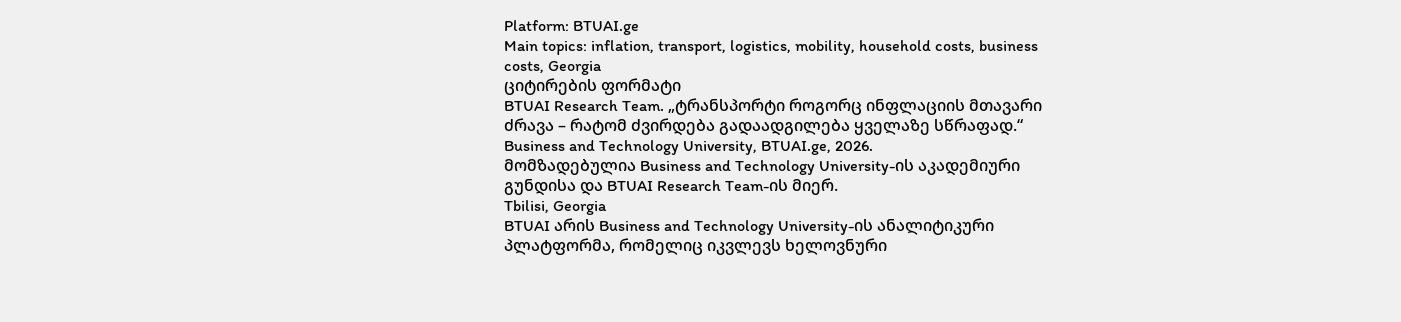Platform: BTUAI.ge
Main topics: inflation, transport, logistics, mobility, household costs, business costs, Georgia
ციტირების ფორმატი
BTUAI Research Team. „ტრანსპორტი როგორც ინფლაციის მთავარი ძრავა – რატომ ძვირდება გადაადგილება ყველაზე სწრაფად.“ Business and Technology University, BTUAI.ge, 2026.
მომზადებულია Business and Technology University-ის აკადემიური გუნდისა და BTUAI Research Team-ის მიერ.
Tbilisi, Georgia
BTUAI არის Business and Technology University-ის ანალიტიკური პლატფორმა, რომელიც იკვლევს ხელოვნური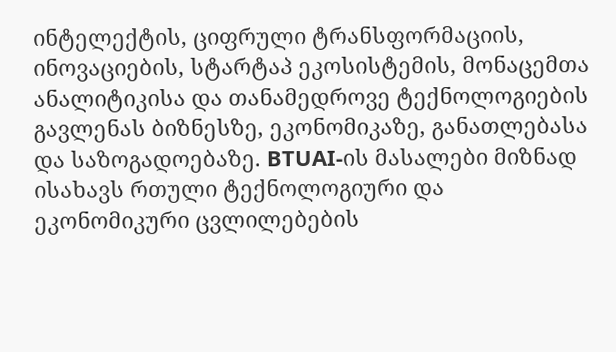ინტელექტის, ციფრული ტრანსფორმაციის, ინოვაციების, სტარტაპ ეკოსისტემის, მონაცემთა ანალიტიკისა და თანამედროვე ტექნოლოგიების გავლენას ბიზნესზე, ეკონომიკაზე, განათლებასა და საზოგადოებაზე. BTUAI-ის მასალები მიზნად ისახავს რთული ტექნოლოგიური და ეკონომიკური ცვლილებების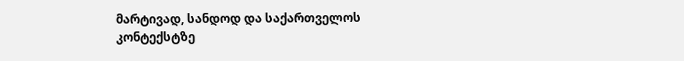მარტივად, სანდოდ და საქართველოს კონტექსტზე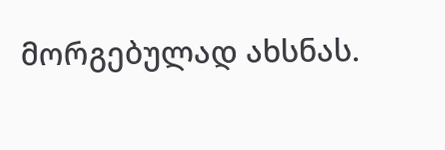მორგებულად ახსნას.